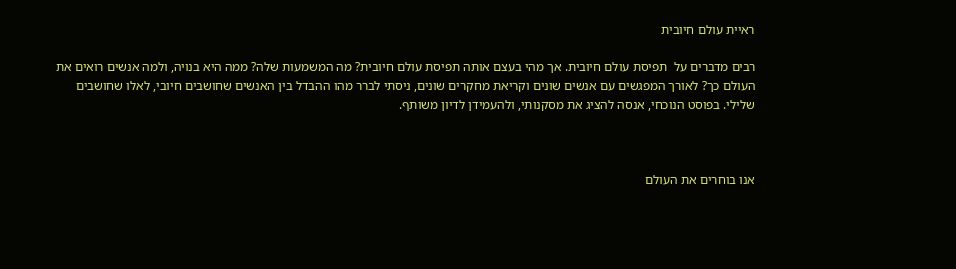ראיית עולם חיובית

רבים מדברים על  תפיסת עולם חיובית. אך מהי בעצם אותה תפיסת עולם חיובית? מה המשמעות שלה? ממה היא בנויה, ולמה אנשים רואים את העולם כך? לאורך המפגשים עם אנשים שונים וקריאת מחקרים שונים, ניסתי לברר מהו ההבדל בין האנשים שחושבים חיובי, לאלו שחושבים שלילי. בפוסט הנוכחי, אנסה להציג את מסקנותי, ולהעמידן לדיון משותף.



אנו בוחרים את העולם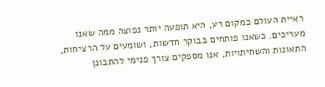ראיית העולם כמקום רע, היא תופעה יותר נפוצה ממה שאנו מעריכים. כשאנו פותחים בבוקר חדשות, ושומעים על הרציחות, התאונות והשחיתויות, אנו מספקים צורך פנימי להתבונן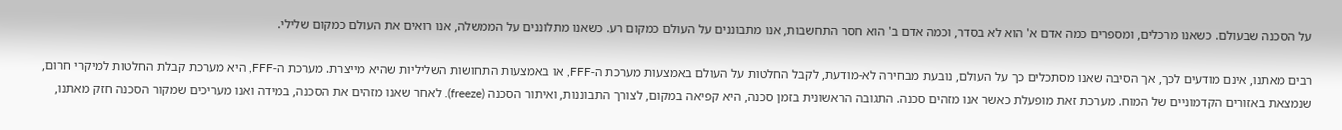על הסכנה שבעולם. כשאנו מרכלים, ומספרים כמה אדם א' הוא לא בסדר, וכמה אדם ב' הוא חסר התחשבות, אנו מתבוננים על העולם כמקום רע. כשאנו מתלוננים על הממשלה, אנו רואים את העולם כמקום שלילי.

רבים מאתנו, אינם מודעים לכך, אך הסיבה שאנו מסתכלים כך על העולם, נובעת מבחירה לא-מודעת, לקבל החלטות על העולם באמצעות מערכת ה-FFF, או באמצעות התחושות השליליות שהיא מייצרת. מערכת ה-FFF, היא מערכת קבלת החלטות למיקרי חרום, שנמצאת באזורים הקדמוניים של המוח. מערכת זאת מופעלת כאשר אנו מזהים סכנה. התגובה הראשונית בזמן סכנה, היא קפיאה במקום, לצורך התבוננות, ואיתור הסכנה (freeze). לאחר שאנו מזהים את הסכנה, במידה ואנו מעריכים שמקור הסכנה חזק מאתנו,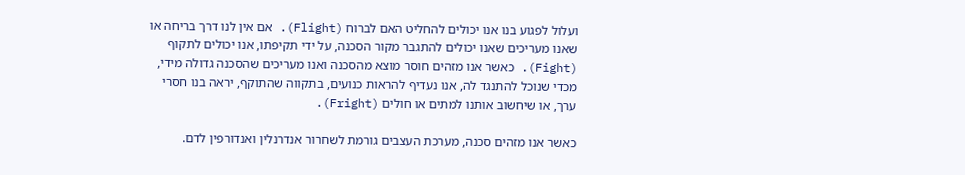ועלול לפגוע בנו אנו יכולים להחליט האם לברוח (Flight). אם אין לנו דרך בריחה או שאנו מעריכים שאנו יכולים להתגבר מקור הסכנה, על ידי תקיפתו, אנו יכולים לתקוף (Fight). כאשר אנו מזהים חוסר מוצא מהסכנה ואנו מעריכים שהסכנה גדולה מידי, מכדי שנוכל להתנגד לה, אנו נעדיף להראות כנועים, בתקווה שהתוקף, יראה בנו חסרי ערך, או שיחשוב אותנו למתים או חולים (Fright).

כאשר אנו מזהים סכנה, מערכת העצבים גורמת לשחרור אנדרנלין ואנדורפין לדם.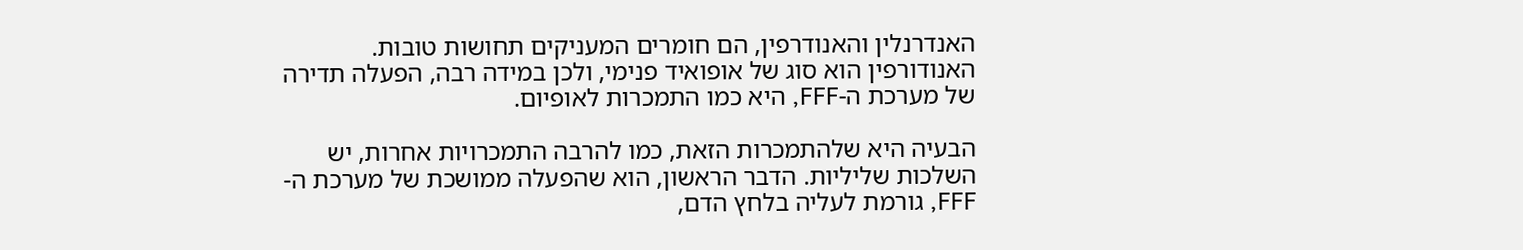האנדרנלין והאנודרפין, הם חומרים המעניקים תחושות טובות. האנודורפין הוא סוג של אופואיד פנימי, ולכן במידה רבה, הפעלה תדירה של מערכת ה-FFF, היא כמו התמכרות לאופיום.

הבעיה היא שלהתמכרות הזאת, כמו להרבה התמכרויות אחרות, יש השלכות שליליות. הדבר הראשון, הוא שהפעלה ממושכת של מערכת ה-FFF, גורמת לעליה בלחץ הדם,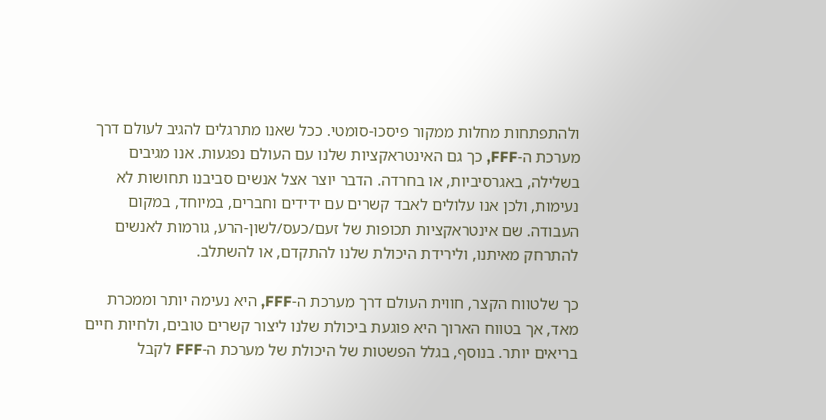ולהתפתחות מחלות ממקור פיסכו-סומטי. ככל שאנו מתרגלים להגיב לעולם דרך מערכת ה-FFF, כך גם האינטראקציות שלנו עם העולם נפגעות. אנו מגיבים בשלילה, באגרסיביות, או בחרדה. הדבר יוצר אצל אנשים סביבנו תחושות לא נעימות, ולכן אנו עלולים לאבד קשרים עם ידידים וחברים, במיוחד, במקום העבודה. שם אינטראקציות תכופות של זעם/כעס/לשון-הרע, גורמות לאנשים להתרחק מאיתנו, ולירידת היכולת שלנו להתקדם, או להשתלב.

כך שלטווח הקצר, חווית העולם דרך מערכת ה-FFF, היא נעימה יותר וממכרת מאד, אך בטווח הארוך היא פוגעת ביכולת שלנו ליצור קשרים טובים, ולחיות חיים בריאים יותר. בנוסף, בגלל הפשטות של היכולת של מערכת ה-FFF לקבל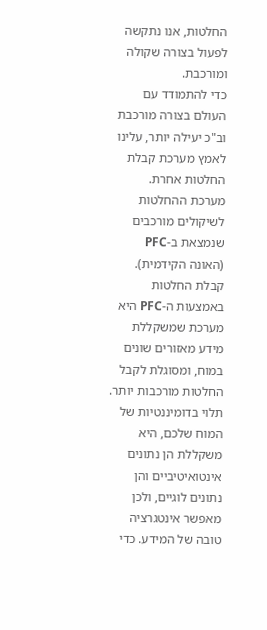החלטות, אנו נתקשה לפעול בצורה שקולה ומורכבת.
כדי להתמודד עם העולם בצורה מורכבת וב"כ יעילה יותר, עלינו לאמץ מערכת קבלת החלטות אחרת. מערכת ההחלטות לשיקולים מורכבים שנמצאת ב-PFC (האונה הקידמית). קבלת החלטות באמצעות ה-PFC היא מערכת שמשקללת מידע מאזורים שונים במוח, ומסוגלת לקבל החלטות מורכבות יותר. תלוי בדומיננטיות של המוח שלכם, היא משקללת הן נתונים אינטואיטיביים והן נתונים לוגיים, ולכן מאפשר אינטגרציה טובה של המידע. כדי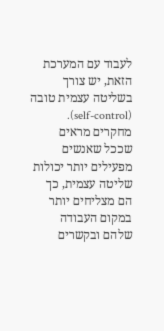לעבוד עם המערכת הזאת, יש צורך בשליטה עצמית טובה (self-control). מחקרים מראים שככל שאנשים מפעילים יותר יכולות שליטה עצמית, כך הם מצליחים יותר במקום העבודה שלהם ובקשרים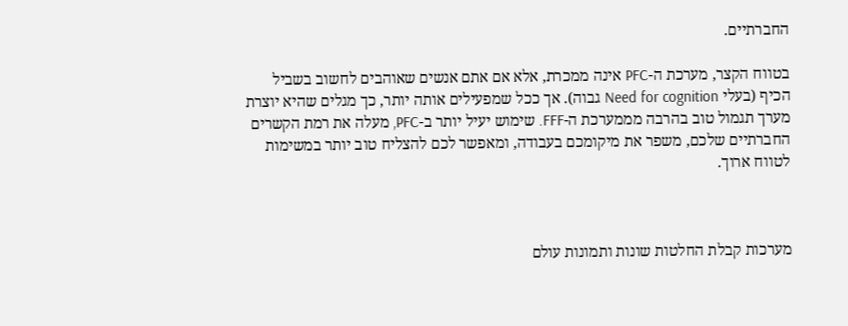החברתיים.

בטווח הקצר, מערכת ה-PFC אינה ממכרת, אלא אם אתם אנשים שאוהבים לחשוב בשביל הכיף (בעלי Need for cognition גבוה). אך ככל שמפעילים אותה יותר, כך מגלים שהיא יוצרת מערך תגמול טוב בהרבה מממערכת ה-FFF. שימוש יעיל יותר ב-PFC, מעלה את רמת הקשרים החברתיים שלכם, משפר את מיקומכם בעבודה, ומאפשר לכם להצליח טוב יותר במשימות לטווח ארוך.



מערכות קבלת החלטות שונות ותמונות עולם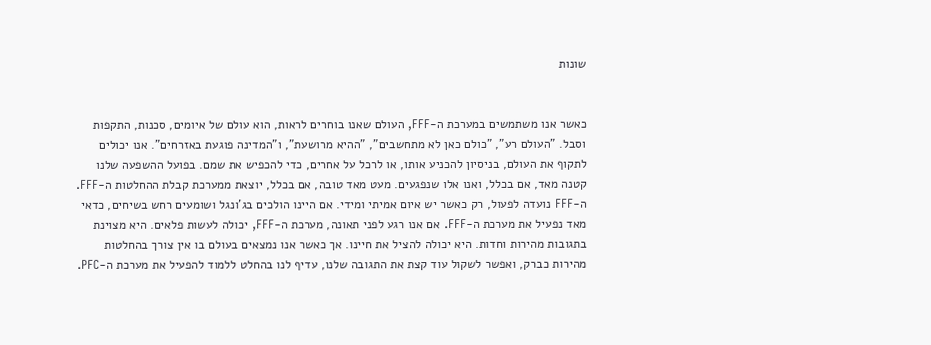שונות


כאשר אנו משתמשים במערכת ה-FFF, העולם שאנו בוחרים לראות, הוא עולם של איומים, סכנות, התקפות וסבל. "העולם רע", "כולם כאן לא מתחשבים", "ההיא מרושעת", ו"המדינה פוגעת באזרחים". אנו יכולים לתקוף את העולם, בניסיון להכניע אותו, או לרכל על אחרים, כדי להכפיש את שמם. בפועל ההשפעה שלנו קטנה מאד, אם בכלל, ואנו אלו שנפגעים. מעט מאד טובה, אם בכלל, יוצאת ממערכת קבלת ההחלטות ה-FFF. ה-FFF נועדה לפעול, רק כאשר יש איום אמיתי ומידי. אם היינו הולכים בג'ונגל ושומעים רחש בשיחים, כדאי מאד נפעיל את מערכת ה-FFF. אם אנו רגע לפני תאונה, מערכת ה-FFF, יכולה לעשות פלאים. היא מצוינת בתגובות מהירות וחדות. היא יכולה להציל את חיינו. אך כאשר אנו נמצאים בעולם בו אין צורך בהחלטות מהירות כברק, ואפשר לשקול עוד קצת את התגובה שלנו, עדיף לנו בהחלט ללמוד להפעיל את מערכת ה-PFC.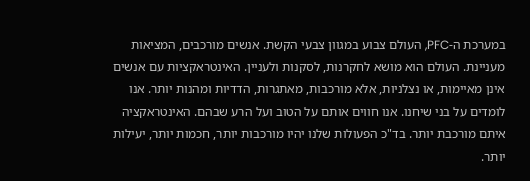במערכת ה-PFC, העולם צבוע במגוון צבעי הקשת. אנשים מורכבים, המציאות מעניינת. העולם הוא מושא לחקרנות, לסקנות ולעניין. האינטראקציות עם אנשים אינן מאיימות, או נצלניות, אלא מורכבות, מאתגרות, הדדיות ומהנות יותר. אנו לומדים על בני שיחנו. אנו חווים אותם על הטוב ועל הרע שבהם. האינטראקציה איתם מורכבת יותר. בד"כ הפעולות שלנו יהיו מורכבות יותר, חכמות יותר, יעילות יותר.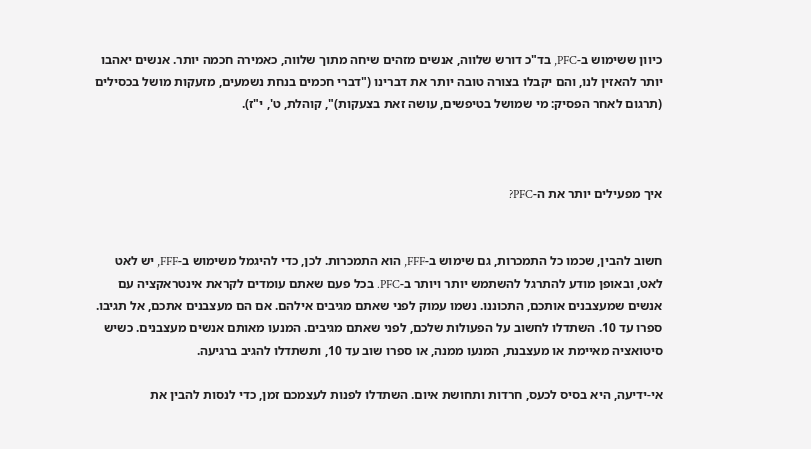כיוון ששימוש ב-PFC, בד"כ דורש שלווה, אנשים מזהים שיחה מתוך שלווה, כאמירה חכמה יותר. אנשים יאהבו יותר להאזין לנו, והם יקבלו בצורה טובה יותר את דברינו ("דברי חכמים בנחת נשמעים, מזעקות מושל בכסילים (תרגום לאחר הפסיק: מי שמושל בטיפשים, עושה זאת בצעקות)", קוהלת, ט', י"ז).



איך מפעילים יותר את ה-PFC?


חשוב להבין, שכמו כל התמכרות, גם שימוש ב-FFF, הוא התמכרות. לכן, כדי להיגמל משימוש ב-FFF, יש לאט לאט, ובאופן מודע להתרגל להשתמש יותר ויותר ב-PFC. בכל פעם שאתם עומדים לקראת אינטראקציה עם אנשים שמעצבנים אותכם, התכוננו. נשמו עמוק לפני שאתם מגיבים אילהם. אם הם מעצבנים אתכם, אל תגיבו. ספרו עד 10. השתדלו לחשוב על הפעולות שלכם, לפני שאתם מגיבים. המנעו מאותם אנשים מעצבנים. כשיש סיטואציה מאיימת או מעצבנת, המנעו ממנה, או ספרו שוב עד 10, ותשתדלו להגיב ברגיעה.

אי-ידיעה, היא בסיס לכעס, חרדות ותחושת איום. השתדלו לפנות לעצמכם זמן, כדי לנסות להבין את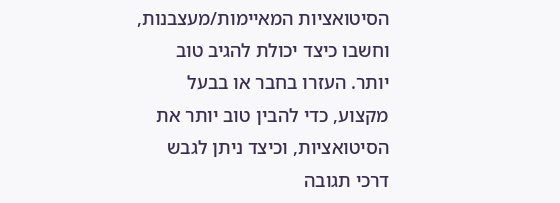הסיטואציות המאיימות/מעצבנות, וחשבו כיצד יכולת להגיב טוב יותר. העזרו בחבר או בבעל מקצוע, כדי להבין טוב יותר את הסיטואציות, וכיצד ניתן לגבש דרכי תגובה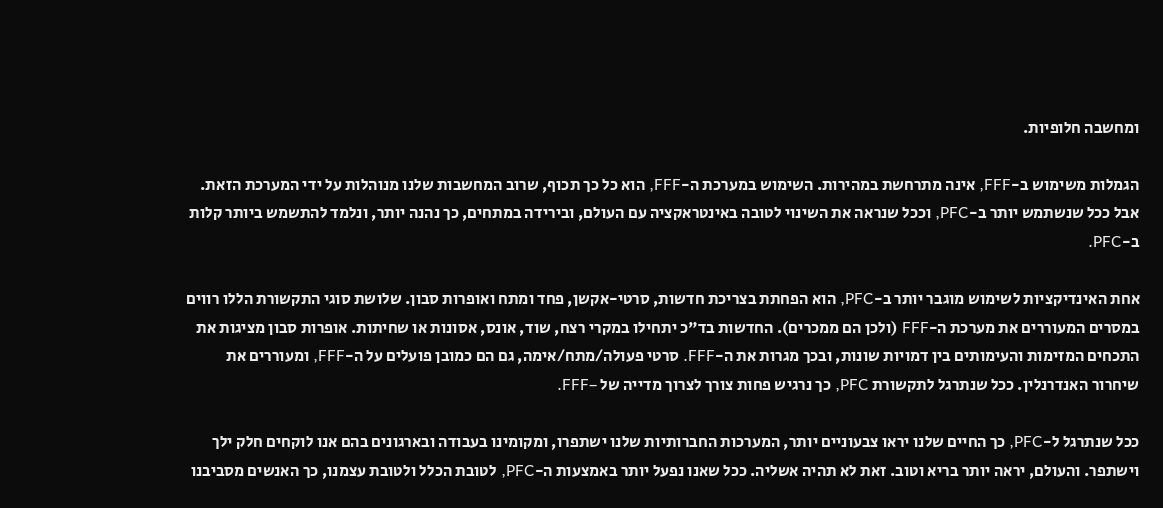ומחשבה חלופיות.

הגמלות משימוש ב-FFF, אינה מתרחשת במהירות. השימוש במערכת ה-FFF, הוא כל כך תכוף, שרוב המחשבות שלנו מנוהלות על ידי המערכת הזאת. אבל ככל שנשתמש יותר ב-PFC, וככל שנראה את השינוי לטובה באינטראקציה עם העולם, ובירידה במתחים, כך נהנה יותר, ונלמד להתשמש ביותר קלות ב-PFC.

אחת האינדיקציות לשימוש מוגבר יותר ב-PFC, הוא הפחתת בצריכת חדשות, סרטי-אקשן, פחד ומתח ואופרות סבון. שלושת סוגי התקשורת הללו רווים במסרים המעוררים את מערכת ה-FFF (ולכן הם ממכרים). החדשות בד"כ יתחילו במקרי רצח, שוד, אונס, אסונות או שחיתות. אופרות סבון מציגות את התכחים המזימות והעימותים בין דמויות שונות, ובכך מגרות את ה-FFF. סרטי פעולה/מתח/אימה, גם הם כמובן פועלים על ה-FFF, ומעוררים את שיחרור האנדרנלין. ככל שנתרגל לתקשורת PFC, כך נרגיש פחות צורך לצרוך מדייה של –FFF.

ככל שנתרגל ל-PFC, כך החיים שלנו יראו צבעוניים יותר, המערכות החברותיות שלנו ישתפרו, ומקומינו בעבודה ובארגונים בהם אנו לוקחים חלק ילך וישתפר. והעולם, יראה יותר בריא וטוב. זאת לא תהיה אשליה. ככל שאנו נפעל יותר באמצעות ה-PFC, לטובת הכלל ולטובת עצמנו, כך האנשים מסביבנו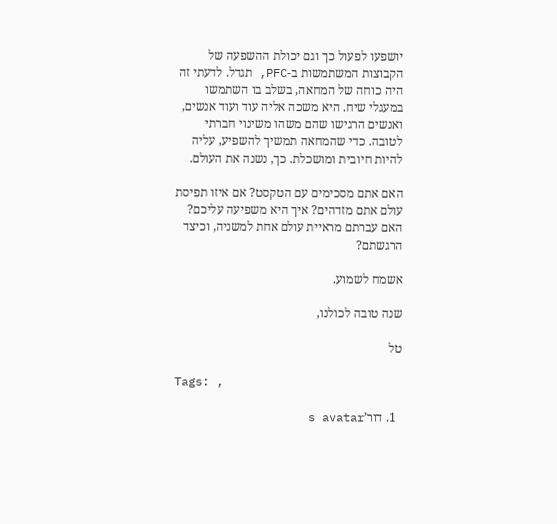יושפעו לפעול כך וגם יכולת ההשפעה של הקבוצות המשתמשות ב-PFC, תגדל. לדעתי זה היה כוחה של המחאה, בשלב בו השתמשו במעגלי שיח. היא משכה אליה עוד ועוד אנשים, ואנשים הרגישו שהם משהו משינוי חברתי לטובה. כדי שהמחאה תמשיך להשפיע, עליה להיות חיובית ומושכלת. כך, נשנה את העולם.

האם אתם מסכימים עם הטקסט? אם איזו תפיסת עולם אתם מזדהים? איך היא משפיעה עליכם? האם עברתם מראיית עולם אחת למשניה, וכיצד הרגשתם?

אשמח לשמוע.

שנה טובה לכולנו,

טל

Tags: ,

  1. דור’s avatar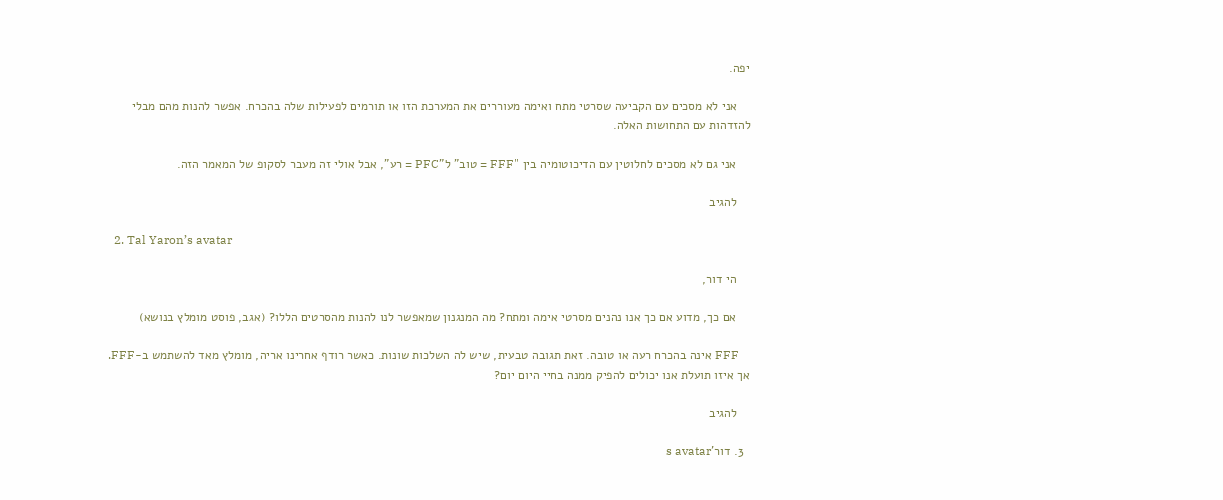יפה.

    אני לא מסכים עם הקביעה שסרטי מתח ואימה מעוררים את המערכת הזו או תורמים לפעילות שלה בהכרח. אפשר להנות מהם מבלי להזדהות עם התחושות האלה.

    אני גם לא מסכים לחלוטין עם הדיכוטומיה בין "FFF = טוב" ל"PFC = רע", אבל אולי זה מעבר לסקופ של המאמר הזה.

    להגיב

  2. Tal Yaron’s avatar

    הי דור,

    אם כך, מדוע אם כך אנו נהנים מסרטי אימה ומתח? מה המנגנון שמאפשר לנו להנות מהסרטים הללו? (אגב, פוסט מומלץ בנושא)

    FFF אינה בהכרח רעה או טובה. זאת תגובה טבעית, שיש לה השלכות שונות. כאשר רודף אחרינו אריה, מומלץ מאד להשתמש ב-FFF. אך איזו תועלת אנו יכולים להפיק ממנה בחיי היום יום?

    להגיב

  3. דור’s avatar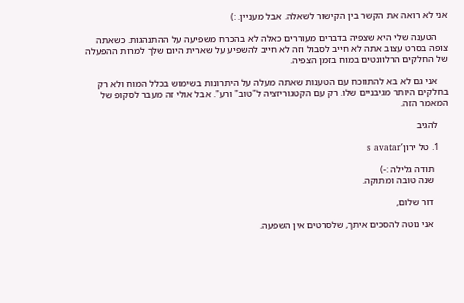אני לא רואה את הקשר בין הקישור לשאלה. אבל מעניין. :)

    הטענה שלי היא שצפיה בדברים מעוררים כאלה לא בהכרח משפיעה על ההתנהגות. כשאתה צופה בסרט עצוב אתה לא חייב לסבול וזה לא חייב להשפיע על שארית היום שלך למרות ההפעלה של החלקים הרלוונטים במוח בזמן הצפיה.

    אני גם לא בא להתווכח עם הטענות שאתה מעלה על היתרונות בשימוש בכלל המוח ולא רק בחלקים היותר מגיבניים שלו. רק עם הקטגוריזציה ל"טוב" ורע". אבל אולי זה מעבר לסקופ של המאמר הזה.

    להגיב

    1. טל ירון’s avatar

      תודה גלילה :-)
      שנה טובה ומתוקה.

      דור שלום,

      אני נוטה להסכים איתך, שלסרטים אין השפעה.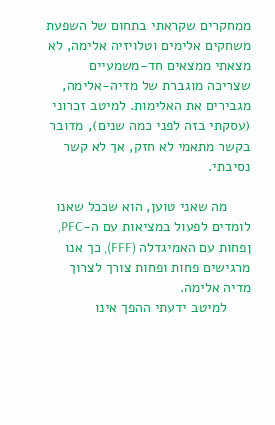ממחקרים שקראתי בתחום של השפעת משחקים אלימים וטלויזיה אלימה, לא מצאתי ממצאים חד-משמעיים שצריכה מוגברת של מדיה-אלימה, מגבירים את האלימות. למיטב זכרוני (עסקתי בזה לפני כמה שנים), מדובר בקשר מתאמי לא חזק, אך לא קשר נסיבתי.

      מה שאני טוען, הוא שככל שאנו לומדים לפעול במציאות עם ה-PFC, ןפחות עם האמיגדלה (FFF), כך אנו מרגישים פחות ופחות צורך לצרוך מדיה אלימה.
      למיטב ידעתי ההפך אינו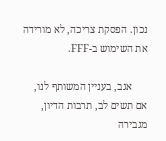נכון. הפסקת צריכה, לא מורידה את השימוש ב-FFF.

      אגב, בעניין המשותף לנו, אם תשים לב, תרבות הדיון, מגבירה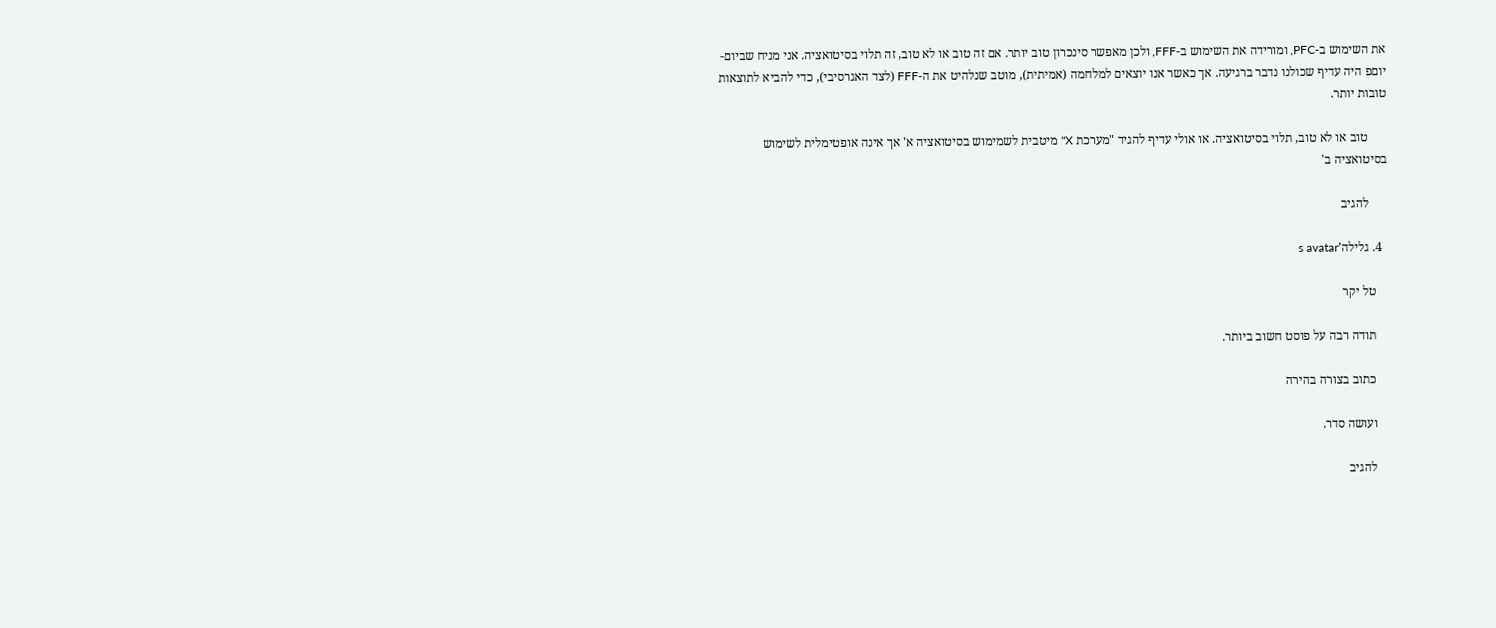את השימוש ב-PFC, ומורידה את השימוש ב-FFF, ולכן מאפשר סינכרון טוב יותר. אם זה טוב או לא טוב, זה תלוי בסיטואציה. אני מניח שביום-יוםפ היה עדיף שכולנו נדבר ברגיעה. אך כאשר אנו יוצאים למלחמה (אמיתית), מוטב שנלהיט את ה-FFF (לצד האגרסיבי), כדי להביא לתוצאות טובות יותר.

      טוב או לא טוב, תלוי בסיטואציה. או אולי עדיף להגיד "מערכת X" מיטבית לשמימוש בסיטואציה א' אך אינה אופטימלית לשימוש בסיטואציה ב'

      להגיב

  4. גלילה’s avatar

    טל יקר

    תודה רבה על פוסט חשוב ביותר.

    כתוב בצורה בהירה

    ועושה סדר.

    להגיב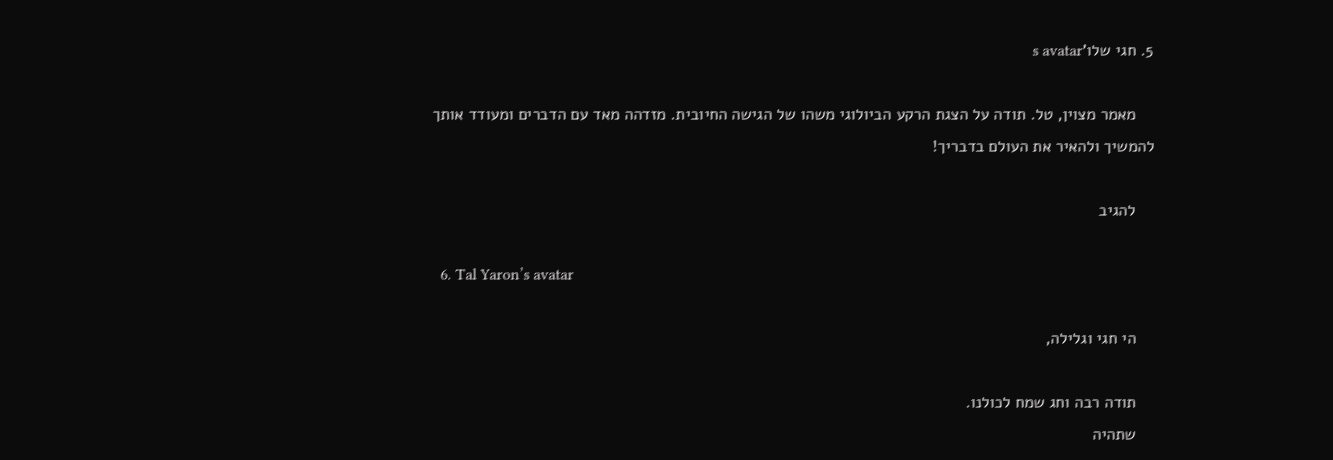5. חגי שלו’s avatar

    מאמר מצוין, טל. תודה על הצגת הרקע הביולוגי משהו של הגישה החיובית. מזדהה מאד עם הדברים ומעודד אותך להמשיך ולהאיר את העולם בדבריך!

    להגיב

  6. Tal Yaron’s avatar

    הי חגי וגלילה,

    תודה רבה וחג שמח לכולנו.
    שתהיה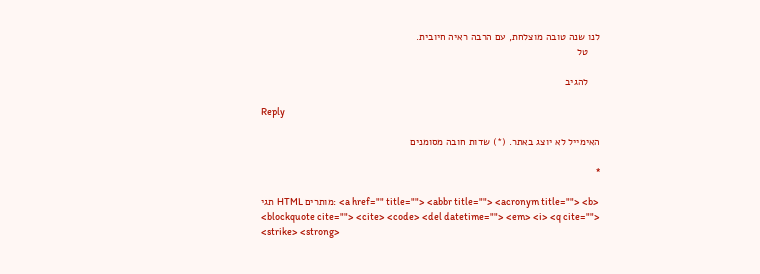לנו שנה טובה מוצלחת, עם הרבה ראיה חיובית.
    טל

    להגיב

Reply

האימייל לא יוצג באתר. (*) שדות חובה מסומנים

*

תגי HTML מותרים: <a href="" title=""> <abbr title=""> <acronym title=""> <b> <blockquote cite=""> <cite> <code> <del datetime=""> <em> <i> <q cite=""> <strike> <strong>